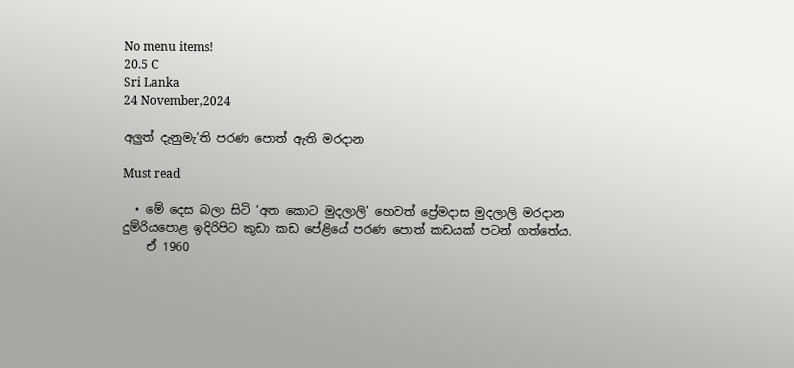No menu items!
20.5 C
Sri Lanka
24 November,2024

අලුත් දැනුමැ’ති පරණ පොත් ඇති මරදාන

Must read

  • මේ දෙස බලා සිටි ‘අත කොට මුදලාලි’ හෙවත් ප්‍රේමදාස මුදලාලි මරදාන දුම්රියපොළ ඉදිරිපිට කුඩා කඩ පේළියේ පරණ පොත් කඩයක් පටන් ගත්තේය.
    ඒ 1960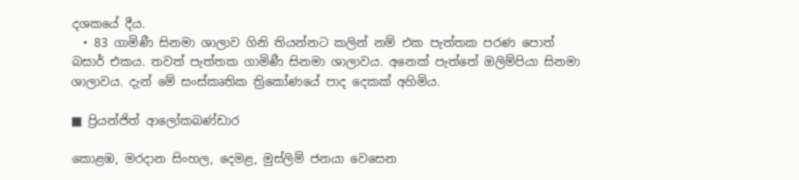දශකයේ දීය.
  • 83 ගාමිණී සිනමා ශාලාව ගිනි තියන්නට කලින් නම් එක පැත්තක පරණ පොත් බසාර් එකය. තවත් පැත්තක ගාමිණී සිනමා ශාලාවය. අනෙක් පැත්තේ ඔලිම්පියා සිනමා ශාලාවය. දැන් මේ සංස්කෘතික ත්‍රිකෝණයේ පාද දෙකක් අහිමිය.

■ ප්‍රියන්ජිත් ආලෝකබණ්ඩාර

කොළඹ, මරදාන සිංහල, දෙමළ, මුස්ලිම් ජනයා වෙසෙන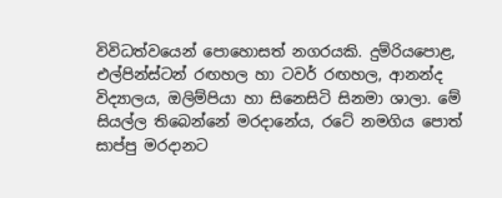විවිධත්වයෙන් පොහොසත් නගරයකි. දුම්රියපොළ, එල්පින්ස්ටන් රඟහල හා ටවර් රඟහල, ආනන්ද විද්‍යාලය, ඔලිම්පියා හා සිනෙසිටි සිනමා ශාලා. මේ සියල්ල තිබෙන්නේ මරදානේය, රටේ නමගිය පොත් සාප්පු මරදානට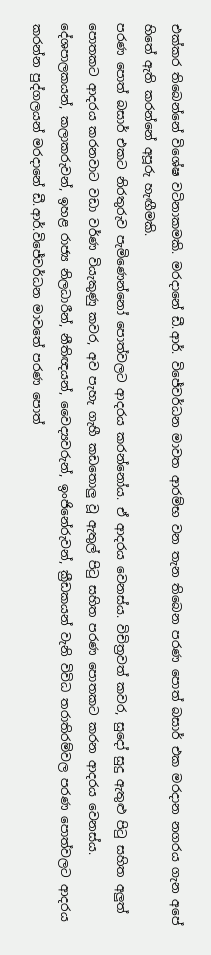එක්කර තිබෙන්නේ විශේෂ වටිනාකමකි. මරදානේ ඩී.ආර්. විජේවර්ධන මාවත ආරම්භ වන තැන තිබෙන පරණ පොත් බසාර් එක මරදාන නගරය ගැන අපේ හිතේ ඇති කරන්නේ අපූරු හැඟීමකි.
පරණ පොත් බසාර් එකට නිරතුරුව පැමිණෙන්නෝ පොත්වලට ආදරය කරන්නෝය. ඒ ආදරය වෙනස්ය. විචිත්‍රවත් කවර, සුදෝ සුදු ඇතුළු පිටු සහිත අලුත් පොතකට ආදරය කරනවාට වඩා වර්ණ වියැකුණු කවර, අව පැහැ ගැහී කඩතොලු වූ ඇතුල් පිටු සහිත පරණ පොතකට කරන ආදරය වෙනස්ය. දේශපාලකයන්, කලාකරුවන්, ඉහළ රාජ්‍ය නිලධාරීන්, නීතිඥයන්, වෛද්‍යවරුන්, ඉංජිනේරුවන්, ක්‍රීඩකයන් වැනි විවිධ තරාතිරම්වල පරණ පොත්වලට ආදරය කරන්න පුද්ගලයන් මරදානේ ඩී.ආර්.විජේවර්ධන මාවතේ පරණ පොත්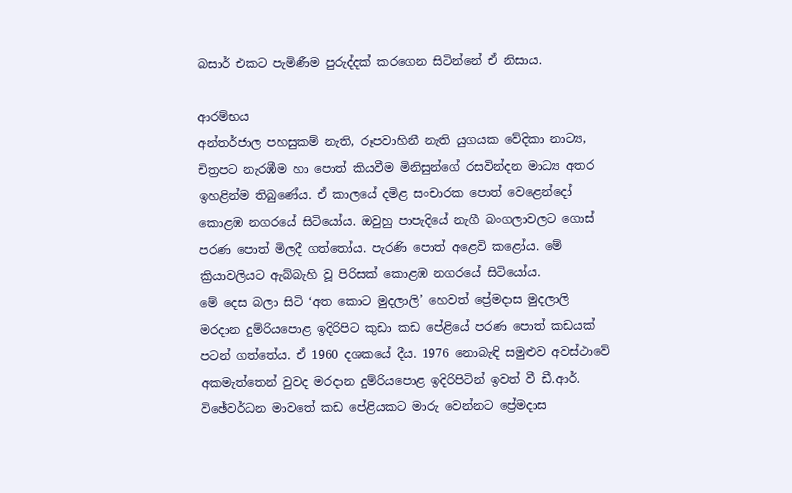බසාර් එකට පැමිණීම පුරුද්දක් කරගෙන සිටින්නේ ඒ නිසාය.

ආරම්භය
අන්තර්ජාල පහසුකම් නැති, රූපවාහිනී නැති යුගයක වේදිකා නාට්‍ය, චිත්‍රපට නැරඹීම හා පොත් කියවීම මිනිසුන්ගේ රසවින්දන මාධ්‍ය අතර ඉහළින්ම තිබුණේය. ඒ කාලයේ දමිළ සංචාරක පොත් වෙළෙන්දෝ කොළඹ නගරයේ සිටියෝය. ඔවුහු පාපැදියේ නැගී බංගලාවලට ගොස් පරණ පොත් මිලදී ගත්තෝය. පැරණි පොත් අළෙවි කළෝය. මේ ක්‍රියාවලියට ඇබ්බැහි වූ පිරිසක් කොළඹ නගරයේ සිටියෝය.
මේ දෙස බලා සිටි ‘අත කොට මුදලාලි’ හෙවත් ප්‍රේමදාස මුදලාලි මරදාන දුම්රියපොළ ඉදිරිපිට කුඩා කඩ පේළියේ පරණ පොත් කඩයක් පටන් ගත්තේය. ඒ 1960 දශකයේ දීය. 1976 නොබැඳි සමුළුව අවස්ථාවේ අකමැත්තෙන් වුවද මරදාන දුම්රියපොළ ඉදිරිපිටින් ඉවත් වී ඩී.ආර්. විඡේවර්ධන මාවතේ කඩ පේළියකට මාරු වෙන්නට ප්‍රේමදාස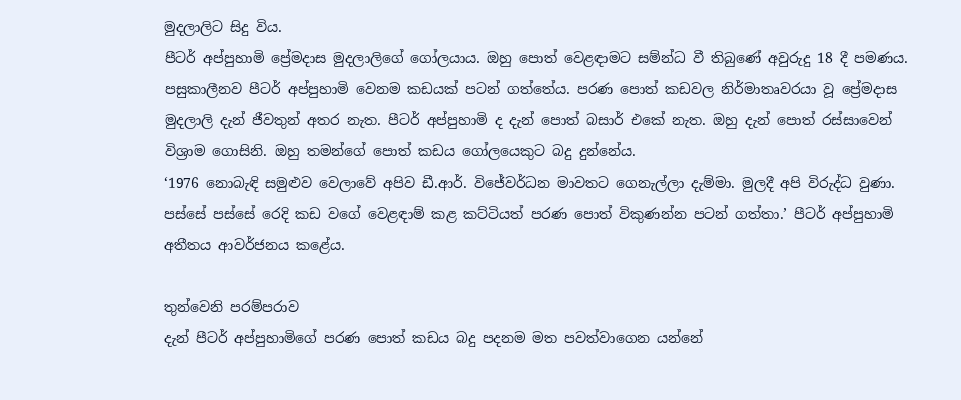මුදලාලිට සිදු විය.
පීටර් අප්පුහාමි ප්‍රේමදාස මුදලාලිගේ ගෝලයාය. ඔහු පොත් වෙළඳාමට සම්න්ධ වී තිබුණේ අවුරුදු 18 දී පමණය. පසුකාලීනව පීටර් අප්පුහාමි වෙනම කඩයක් පටන් ගත්තේය. පරණ පොත් කඩවල නිර්මාතෘවරයා වූ ප්‍රේමදාස මුදලාලි දැන් ජීවතුන් අතර නැත. පීටර් අප්පුහාමි ද දැන් පොත් බසාර් එකේ නැත. ඔහු දැන් පොත් රස්සාවෙන් විශ්‍රාම ගොසිනි. ඔහු තමන්ගේ පොත් කඩය ගෝලයෙකුට බදු දුන්නේය.
‘1976 නොබැඳි සමුළුව වෙලාවේ අපිව ඩී.ආර්. විජේවර්ධන මාවතට ගෙනැල්ලා දැම්මා. මුලදී අපි විරුද්ධ වුණා. පස්සේ පස්සේ රෙදි කඩ වගේ වෙළඳාම් කළ කට්ටියත් පරණ පොත් විකුණන්න පටන් ගත්තා.’ පීටර් අප්පුහාමි අතීතය ආවර්ජනය කළේය.

තුන්වෙනි පරම්පරාව
දැන් පීටර් අප්පුහාමිගේ පරණ පොත් කඩය බදු පදනම මත පවත්වාගෙන යන්නේ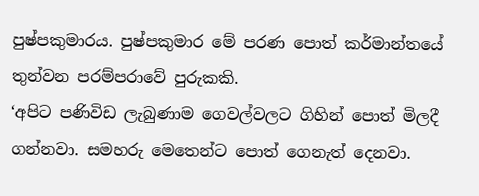පුෂ්පකුමාරය. පුෂ්පකුමාර මේ පරණ පොත් කර්මාන්තයේ තුන්වන පරම්පරාවේ පුරුකකි.
‘අපිට පණිවිඩ ලැබුණාම ගෙවල්වලට ගිහින් පොත් මිලදී ගන්නවා. සමහරු මෙතෙන්ට පොත් ගෙනැත් දෙනවා.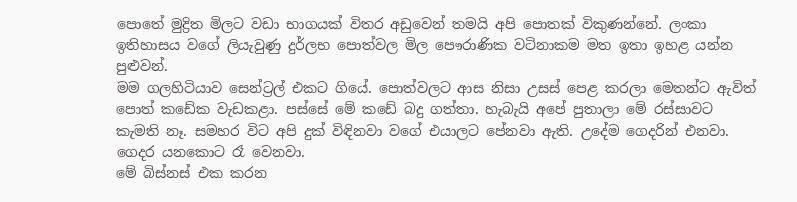පොතේ මුද්‍රිත මිලට වඩා භාගයක් විතර අඩුවෙන් තමයි අපි පොතක් විකුණන්නේ. ලංකා ඉතිහාසය වගේ ලියැවුණු දුර්ලභ පොත්වල මිල පෞරාණික වටිනාකම මත ඉතා ඉහළ යන්න පුළුවන්.
මම ගලහිටියාව සෙන්ට්‍රල් එකට ගියේ. පොත්වලට ආස නිසා උසස් පෙළ කරලා මෙතන්ට ඇවිත් පොත් කඩේක වැඩකළා. පස්සේ මේ කඩේ බදු ගත්තා. හැබැයි අපේ පුතාලා මේ රස්සාවට කැමති නෑ. සමහර විට අපි දුක් විඳිනවා වගේ එයාලට පේනවා ඇති. උදේම ගෙදරින් එනවා. ගෙදර යනකොට රෑ වෙනවා.
මේ බිස්නස් එක කරන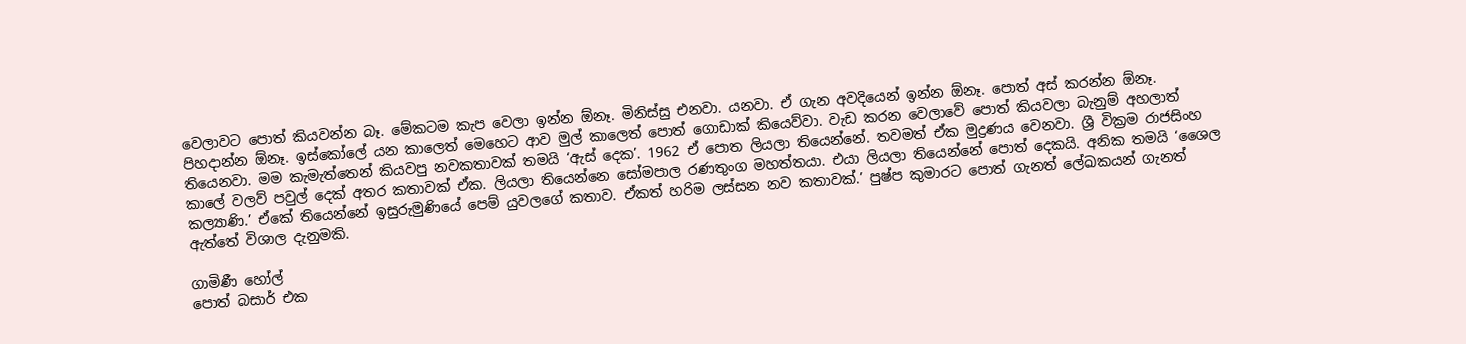වෙලාවට පොත් කියවන්න බෑ. මේකටම කැප වෙලා ඉන්න ඕනෑ. මිනිස්සු එනවා. යනවා. ඒ ගැන අවදියෙන් ඉන්න ඕනෑ. පොත් අස් කරන්න ඕනෑ. පිහදාන්න ඕනෑ. ඉස්කෝලේ යන කාලෙත් මෙහෙට ආව මුල් කාලෙත් පොත් ගොඩාක් කියෙව්වා. වැඩ කරන වෙලාවේ පොත් කියවලා බැනුම් අහලාත් තියෙනවා. මම කැමැත්තෙන් කියවපු නවකතාවක් තමයි ‘ඇස් දෙක’. 1962 ඒ පොත ලියලා තියෙන්නේ. තවමත් ඒක මුද්‍රණය වෙනවා. ශ්‍රී වික්‍රම රාජසිංහ කාලේ වලව් පවුල් දෙක් අතර කතාවක් ඒක. ලියලා තියෙන්නෙ සෝමපාල රණතුංග මහත්තයා. එයා ලියලා තියෙන්නේ පොත් දෙකයි. අනික තමයි ‘ශෛල කල්‍යාණි.’ ඒකේ තියෙන්නේ ඉසුරුමුණියේ පෙම් යුවලගේ කතාව. ඒකත් හරිම ලස්සන නව කතාවක්.’ පුෂ්ප කුමාරට පොත් ගැනත් ලේඛකයන් ගැනත් ඇත්තේ විශාල දැනුමකි.

ගාමිණී හෝල්
පොත් බසාර් එක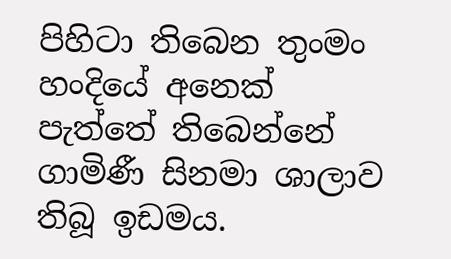පිහිටා තිබෙන තුංමං හංදියේ අනෙක් පැත්තේ තිබෙන්නේ ගාමිණී සිනමා ශාලාව තිබූ ඉඩමය.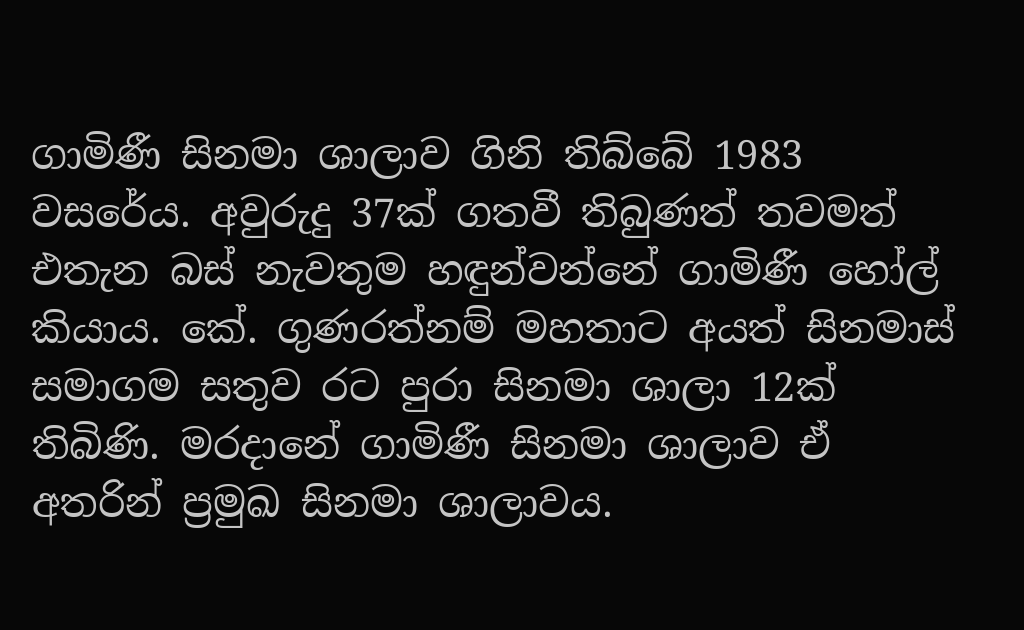ගාමිණී සිනමා ශාලාව ගිනි තිබ්බේ 1983 වසරේය. අවුරුදු 37ක් ගතවී තිබුණත් තවමත් එතැන බස් නැවතුම හඳුන්වන්නේ ගාමිණී හෝල් කියාය. කේ. ගුණරත්නම් මහතාට අයත් සිනමාස් සමාගම සතුව රට පුරා සිනමා ශාලා 12ක් තිබිණි. මරදානේ ගාමිණී සිනමා ශාලාව ඒ අතරින් ප්‍රමුඛ සිනමා ශාලාවය.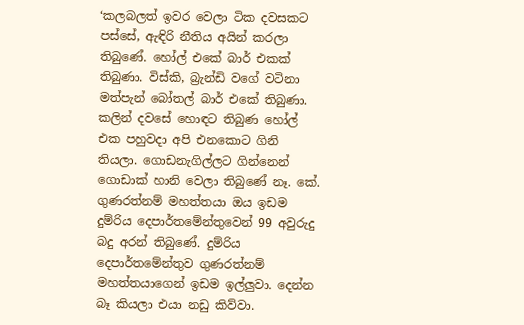‘කලබලත් ඉවර වෙලා ටික දවසකට පස්සේ, ඇඳිරි නීතිය අයින් කරලා තිබුණේ. හෝල් එකේ බාර් එකක් තිබුණා. විස්කි, බ්‍රැන්ඩි වගේ වටිනා මත්පැන් බෝතල් බාර් එකේ තිබුණා. කලින් දවසේ හොඳට තිබුණ හෝල් එක පහුවදා අපි එනකොට ගිනි තියලා. ගොඩනැගිල්ලට ගින්නෙන් ගොඩාක් හානි වෙලා තිබුණේ නෑ. කේ. ගුණරත්නම් මහත්තයා ඔය ඉඩම දුම්රිය දෙපාර්තමේන්තුවෙන් 99 අවුරුදු බදු අරන් තිබුණේ. දුම්රිය දෙපාර්තමේන්තුව ගුණරත්නම් මහත්තයාගෙන් ඉඩම ඉල්ලුවා. දෙන්න බෑ කියලා එයා නඩු කිව්වා.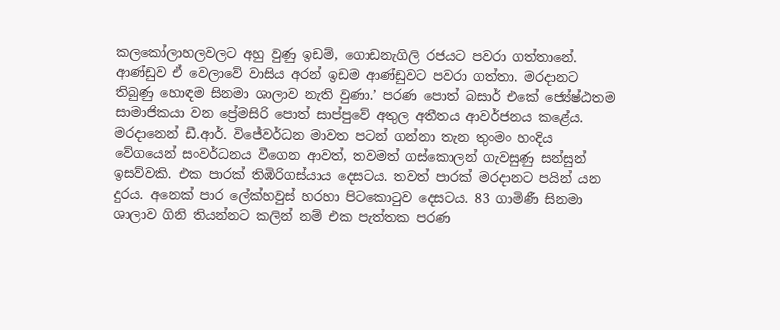කලකෝලාහලවලට අහු වුණු ඉඩම්, ගොඩනැගිලි රජයට පවරා ගත්තානේ. ආණ්ඩුව ඒ වෙලාවේ වාසිය අරන් ඉඩම ආණ්ඩුවට පවරා ගත්තා. මරදානට තිබුණු හොඳම සිනමා ශාලාව නැති වුණා.’ පරණ පොත් බසාර් එකේ ජ්‍යේෂ්ඨතම සාමාජිකයා වන ප්‍රේමසිරි පොත් සාප්පුවේ අතුල අතීතය ආවර්ජනය කළේය.
මරදානෙන් ඩී.ආර්. විජේවර්ධන මාවත පටන් ගන්නා තැන තුංමං හංදිය වේගයෙන් සංවර්ධනය වීගෙන ආවත්, තවමත් ගස්කොලන් ගැවසුණු සන්සුන් ඉසව්වකි. එක පාරක් තිඹිරිගස්යාය දෙසටය. තවත් පාරක් මරදානට පයින් යන දුරය. අනෙක් පාර ලේක්හවුස් හරහා පිටකොටුව දෙසටය. 83 ගාමිණී සිනමා ශාලාව ගිනි තියන්නට කලින් නම් එක පැත්තක පරණ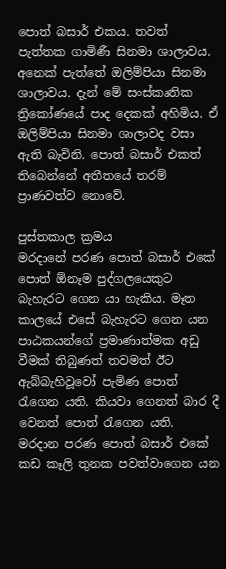පොත් බසාර් එකය. තවත් පැත්තක ගාමිණී සිනමා ශාලාවය. අනෙක් පැත්තේ ඔලිම්පියා සිනමා ශාලාවය. දැන් මේ සංස්කෘතික ත්‍රිකෝණයේ පාද දෙකක් අහිමිය. ඒ ඔලිම්පියා සිනමා ශාලාවද වසා ඇති බැවිනි. පොත් බසාර් එකත් තිබෙන්නේ අතීතයේ තරම් ප්‍රාණවත්ව නොවේ.

පුස්තකාල ක්‍රමය
මරදානේ පරණ පොත් බසාර් එකේ පොත් ඕනෑම පුද්ගලයෙකුට බැහැරට ගෙන යා හැකිය. මෑත කාලයේ එසේ බැහැරට ගෙන යන පාඨකයන්ගේ ප්‍රමාණාත්මක අඩු වීමක් තිබුණත් තවමත් ඊට ඇබ්බැහිවූවෝ පැමිණ පොත් රැගෙන යති. කියවා ගෙනත් බාර දී වෙනත් පොත් රැගෙන යති. මරදාන පරණ පොත් බසාර් එකේ කඩ කෑලි තුනක පවත්වාගෙන යන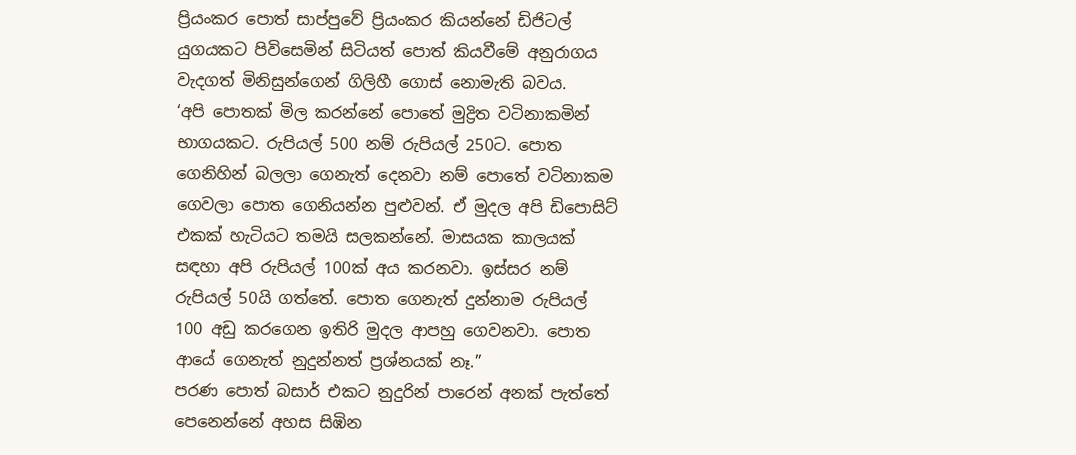ප්‍රියංකර පොත් සාප්පුවේ ප්‍රියංකර කියන්නේ ඩිජිටල් යුගයකට පිවිසෙමින් සිටියත් පොත් කියවීමේ අනුරාගය වැදගත් මිනිසුන්ගෙන් ගිලිහී ගොස් නොමැති බවය.
‘අපි පොතක් මිල කරන්නේ පොතේ මුද්‍රිත වටිනාකමින් භාගයකට. රුපියල් 500 නම් රුපියල් 250ට. පොත ගෙනිහින් බලලා ගෙනැත් දෙනවා නම් පොතේ වටිනාකම ගෙවලා පොත ගෙනියන්න පුළුවන්. ඒ මුදල අපි ඩිපොසිට් එකක් හැටියට තමයි සලකන්නේ. මාසයක කාලයක් සඳහා අපි රුපියල් 100ක් අය කරනවා. ඉස්සර නම් රුපියල් 50යි ගත්තේ. පොත ගෙනැත් දුන්නාම රුපියල් 100 අඩු කරගෙන ඉතිරි මුදල ආපහු ගෙවනවා. පොත ආයේ ගෙනැත් නුදුන්නත් ප්‍රශ්නයක් නෑ.”
පරණ පොත් බසාර් එකට නුදුරින් පාරෙන් අනක් පැත්තේ පෙනෙන්නේ අහස සිඹින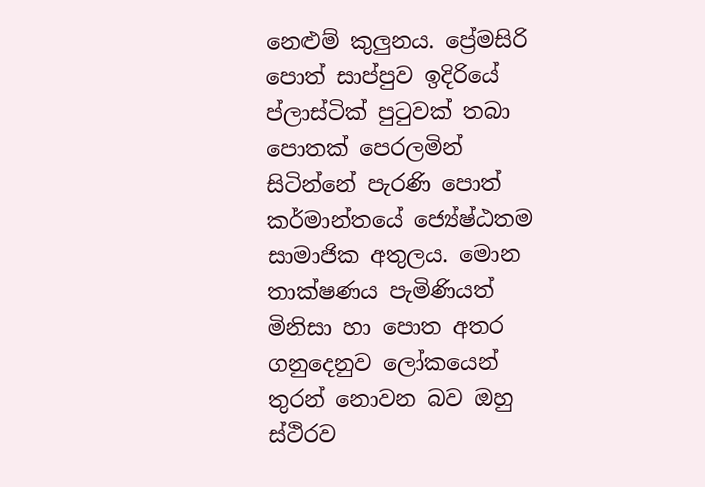නෙළුම් කුලුනය. ප්‍රේමසිරි පොත් සාප්පුව ඉදිරියේ ප්ලාස්ටික් පුටුවක් තබා පොතක් පෙරලමින් සිටින්නේ පැරණි පොත් කර්මාන්තයේ ජ්‍යේෂ්ඨතම සාමාජික අතුලය. මොන තාක්ෂණය පැමිණියත් මිනිසා හා පොත අතර ගනුදෙනුව ලෝකයෙන් තුරන් නොවන බව ඔහු ස්ථිරව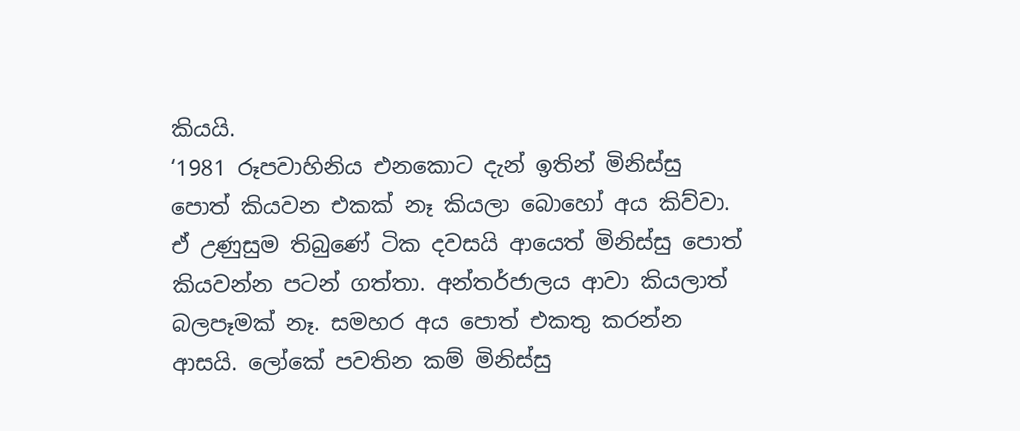කියයි.
‘1981 රූපවාහිනිය එනකොට දැන් ඉතින් මිනිස්සු පොත් කියවන එකක් නෑ කියලා බොහෝ අය කිව්වා. ඒ උණුසුම තිබුණේ ටික දවසයි ආයෙත් මිනිස්සු පොත් කියවන්න පටන් ගත්තා. අන්තර්ජාලය ආවා කියලාත් බලපෑමක් නෑ. සමහර අය පොත් එකතු කරන්න ආසයි. ලෝකේ පවතින කම් මිනිස්සු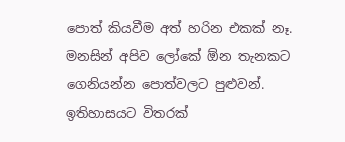පොත් කියවීම අත් හරින එකක් නෑ. මනසින් අපිව ලෝකේ ඕන තැනකට ගෙනියන්න පොත්වලට පුළුවන්. ඉතිහාසයට විතරක්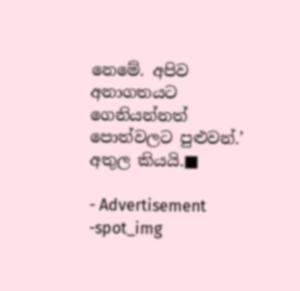නෙමේ. අපිව අනාගතයට ගෙනියන්නත් පොත්වලට පුළුවන්.’ අතුල කියයි.■

- Advertisement -spot_img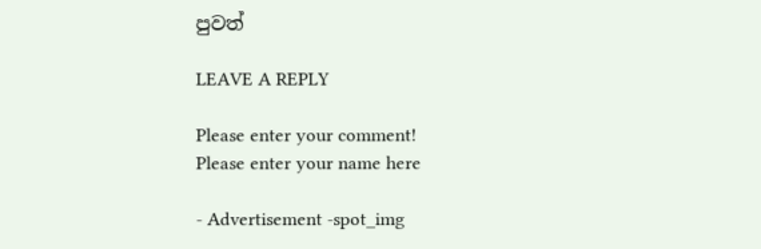පුවත්

LEAVE A REPLY

Please enter your comment!
Please enter your name here

- Advertisement -spot_img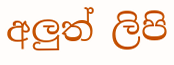අලුත් ලිපි